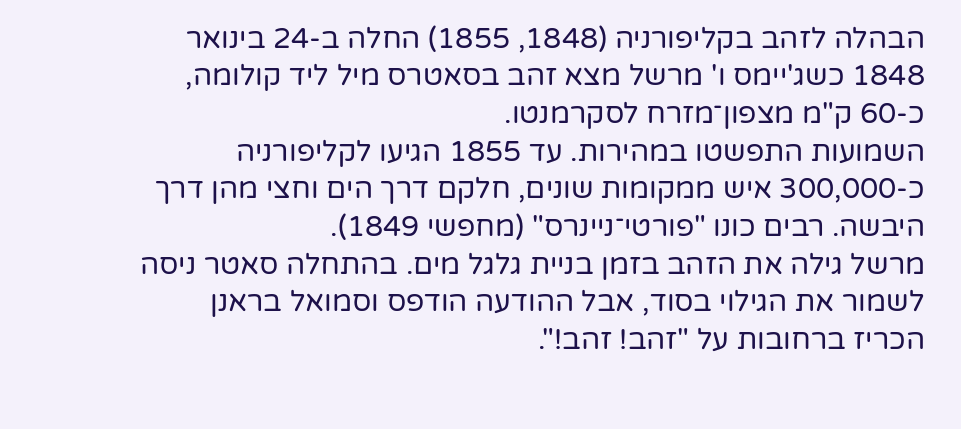הבהלה לזהב בקליפורניה (1848, 1855) החלה ב-24 בינואר 1848 כשג'יימס ו' מרשל מצא זהב בסאטרס מיל ליד קולומה, כ-60 ק"מ מצפון־מזרח לסקרמנטו.
השמועות התפשטו במהירות. עד 1855 הגיעו לקליפורניה כ-300,000 איש ממקומות שונים, חלקם דרך הים וחצי מהן דרך היבשה. רבים כונו "פורטי־ניינרס" (מחפשי 1849).
מרשל גילה את הזהב בזמן בניית גלגל מים. בהתחלה סאטר ניסה לשמור את הגילוי בסוד, אבל ההודעה הודפס וסמואל בראנן הכריז ברחובות על "זהב! זהב!".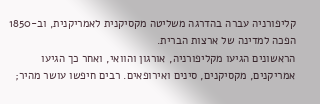קליפורניה עברה בהדרגה משליטה מקסיקנית לאמריקנית, וב-1850 הפכה למדינה של ארצות הברית.
הראשונים הגיעו מקליפורניה, אורגון והוואי, ואחר כך הגיעו אמריקנים, מקסיקנים, סינים ואירופאים. רבים חיפשו עושר מהיר;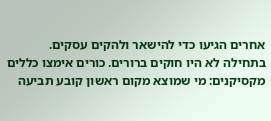אחרים הגיעו כדי להישאר ולהקים עסקים.
בתחילה לא היו חוקים ברורים. כורים אימצו כללים מקסיקנים: מי שמוצא מקום ראשון קובע תביעה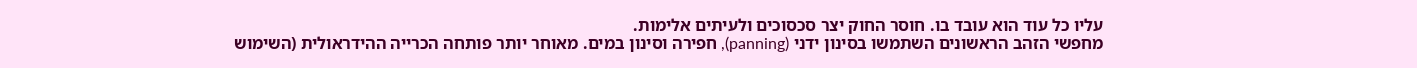עליו כל עוד הוא עובד בו. חוסר החוק יצר סכסוכים ולעיתים אלימות.
מחפשי הזהב הראשונים השתמשו בסינון ידני (panning), חפירה וסינון במים. מאוחר יותר פותחה הכרייה ההידראולית (השימוש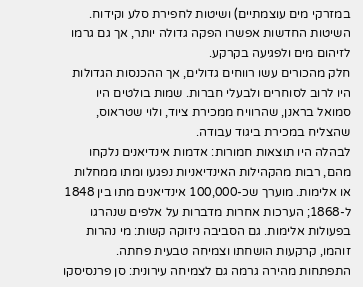במזרקי מים עוצמתיים) ושיטות לחפירת סלע וקידוח. השיטות החדשות אפשרו הפקה גדולה יותר, אך גם גרמו לזיהום מים ולפגיעה בקרקע.
חלק מהכורים עשו רווחים גדולים, אך ההכנסות הגדולות היו לרוב לסוחרים ולבעלי חברות. שמות בולטים היו סמואל בראנן, שהרוויח ממכירת ציוד, ולוי שטראוס, שהצליח במכירת ביגוד עבודה.
לבהלה היו תוצאות חמורות: אדמות אינדיאנים נלקחו מהם, רבות מהקהילות האינדיאניות נפגעו ומתו ממחלות או אלימות. מוערך שכ-100,000 אינדיאנים מתו בין 1848 ל-1868; הערכות אחרות מדברות על אלפים שנהרגו בפעולות אלימות. גם הסביבה ניזוקה קשות: מי נהרות זוהמו, קרקעות הושחתו וצמיחה טבעית פחתה.
התפתחות מהירה גרמה גם לצמיחה עירונית: סן פרנסיסקו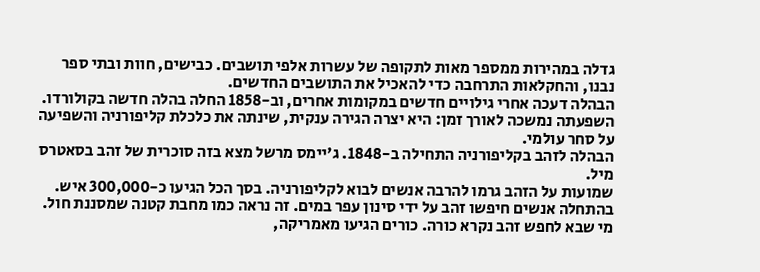גדלה במהירות ממספר מאות לתקופה של עשרות אלפי תושבים. כבישים, חוות ובתי ספר נבנו, והחקלאות התרחבה כדי להאכיל את התושבים החדשים.
הבהלה דעכה אחרי גילויים חדשים במקומות אחרים, וב-1858 החלה בהלה חדשה בקולורדו. השפעתה נמשכה לאורך זמן: היא יצרה הגירה ענקית, שינתה את כלכלת קליפורניה והשפיעה על סחר עולמי.
הבהלה לזהב בקליפורניה התחילה ב-1848. ג'יימס מרשל מצא בזה סוכרית של זהב בסאטרס מיל.
שמועות על הזהב גרמו להרבה אנשים לבוא לקליפורניה. בסך הכל הגיעו כ-300,000 איש.
בהתחלה אנשים חיפשו זהב על ידי סינון עפר במים. זה נראה כמו מחבת קטנה שמסננת חול.
מי שבא לחפש זהב נקרא כורה. כורים הגיעו מאמריקה,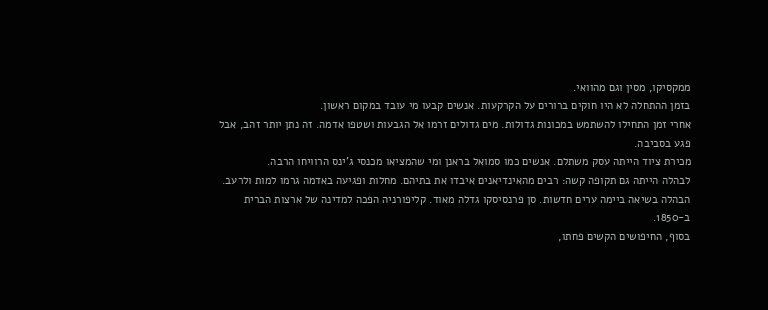ממקסיקו, מסין וגם מהוואי.
בזמן ההתחלה לא היו חוקים ברורים על הקרקעות. אנשים קבעו מי עובד במקום ראשון.
אחרי זמן התחילו להשתמש במכונות גדולות. מים גדולים זרמו אל הגבעות ושטפו אדמה. זה נתן יותר זהב, אבל פגע בסביבה.
מכירת ציוד הייתה עסק משתלם. אנשים כמו סמואל בראנן ומי שהמציאו מכנסי ג'ינס הרוויחו הרבה.
לבהלה הייתה גם תקופה קשה: רבים מהאינדיאנים איבדו את בתיהם. מחלות ופגיעה באדמה גרמו למות ולרעב.
הבהלה בשיאה ביימה ערים חדשות. סן פרנסיסקו גדלה מאוד. קליפורניה הפכה למדינה של ארצות הברית ב-1850.
בסוף, החיפושים הקשים פחתו,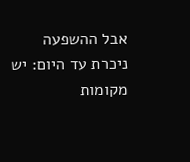אבל ההשפעה ניכרת עד היום: יש מקומות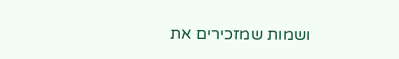ושמות שמזכירים את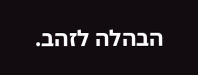הבהלה לזהב.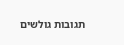תגובות גולשים